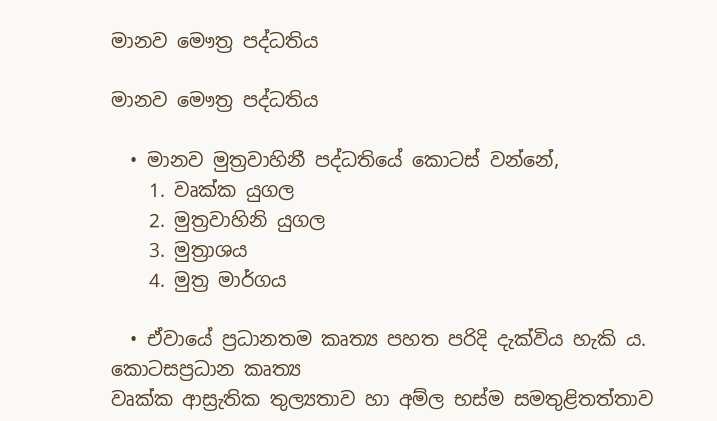මානව මෞත්‍ර පද්ධතිය

මානව මෞත්‍ර පද්ධතිය

  • මානව මුත්‍රවාහිනී පද්ධතියේ කොටස් වන්නේ,
    1. වෘක්ක යුගල
    2. මුත්‍රවාහිනි යුගල
    3. මුත්‍රාශය
    4. මුත්‍ර මාර්ගය

  • ඒවායේ ප්‍රධානතම කෘත්‍ය පහත පරිදි දැක්විය හැකි ය.
කොටසප්‍රධාන කෘත්‍ය
වෘක්ක ආස්‍රැතික තුල්‍යතාව හා අම්ල භස්ම සමතුළිතත්තාව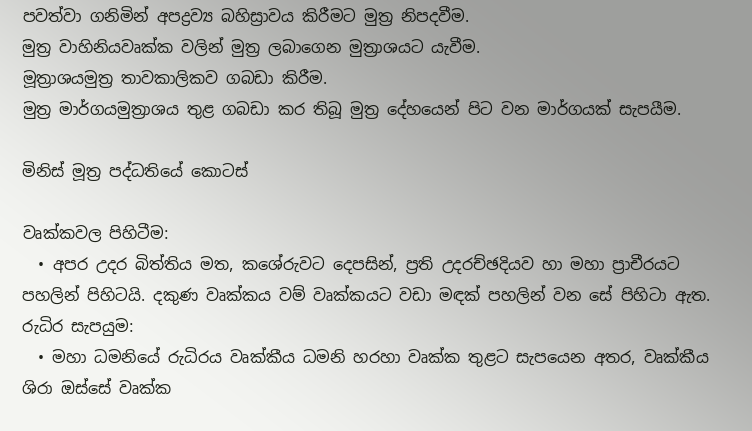පවත්වා ගනිමින් අපද්‍රව්‍ය බහිස්‍රාවය කිරීමට මුත්‍ර නිපදවීම.
මුත්‍ර වාහිනියවෘක්ක වලින් මුත්‍ර ලබාගෙන මුත්‍රාශයට යැවීම.
මූත්‍රාශයමුත්‍ර තාවකාලිකව ගබඩා කිරීම.
මුත්‍ර මාර්ගයමුත්‍රාශය තුළ ගබඩා කර තිබූ මුත්‍ර දේහයෙන් පිට වන මාර්ගයක් සැපයීම.

මිනිස් මූත්‍ර පද්ධතියේ කොටස්

වෘක්කවල පිහිටීම:
  • අපර උදර බිත්තිය මත, කශේරුවට දෙපසින්, ප්‍රති උදරච්ඡදියව හා මහා ප්‍රාචීරයට පහලින් පිහිටයි. දකුණ වෘක්කය වම් වෘක්කයට වඩා මඳක් පහලින් වන සේ පිහිටා ඇත.
රුධිර සැපයුම:
  • මහා ධමනියේ රුධිරය වෘක්කීය ධමනි හරහා වෘක්ක තුළට සැපයෙන අතර, වෘක්කීය ශිරා ඔස්සේ වෘක්ක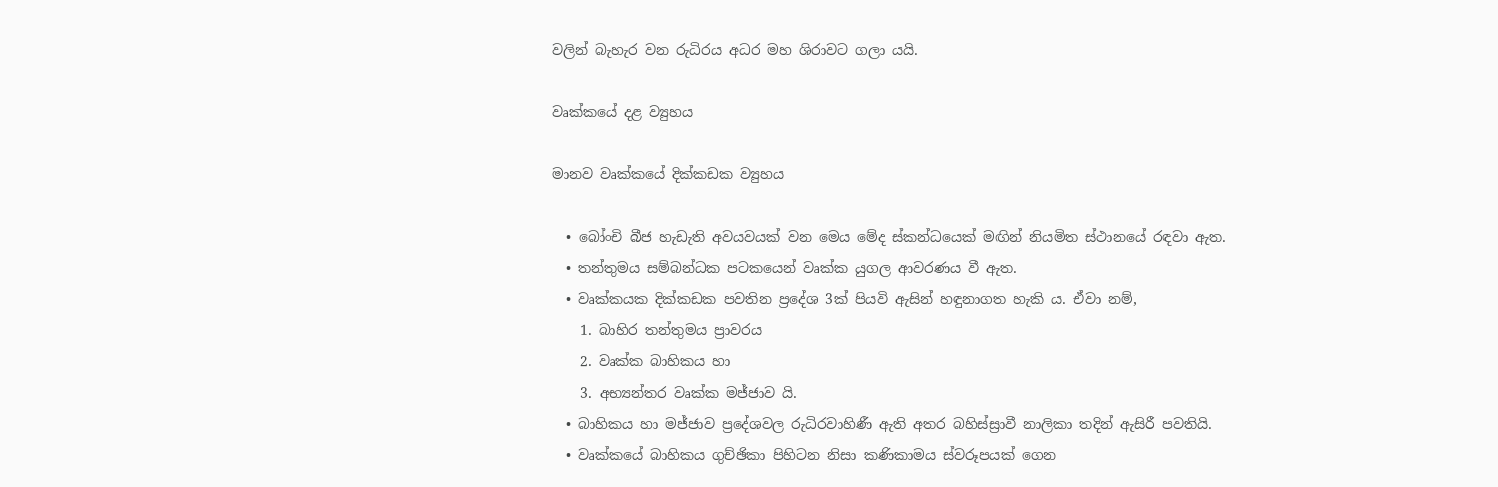වලින් බැහැර වන රුධිරය අධර මහ ශිරාවට ගලා යයි.

වෘක්කයේ දළ ව්‍යුහය

මානව වෘක්කයේ දික්කඩක ව්‍යුහය

  • බෝංචි බීජ හැඩැති අවයවයක් වන මෙය මේද ස්කන්ධයෙක් මඟින් නියමිත ස්ථානයේ රඳවා ඇත.
  • තන්තුමය සම්බන්ධක පටකයෙන් වෘක්ක යුගල ආවරණය වී ඇත.
  • වෘක්කයක දික්කඩක පවතින ප්‍රදේශ 3ක් පියවි ඇසින් හඳුනාගත හැකි ය. ඒවා නම්,
    1. බාහිර තන්තුමය ප්‍රාවරය
    2. වෘක්ක බාහිකය හා
    3. අභ්‍යන්තර වෘක්ක මජ්ජාව යි.
  • බාහිකය හා මජ්ජාව ප්‍රදේශවල රුධිරවාහිණී ඇති අතර බහිස්ස්‍රාවී නාලිකා තදින් ඇසිරී පවතියි.
  • වෘක්කයේ බාහිකය ගුච්ඡිකා පිහිටන නිසා කණිකාමය ස්වරූපයක් ගෙන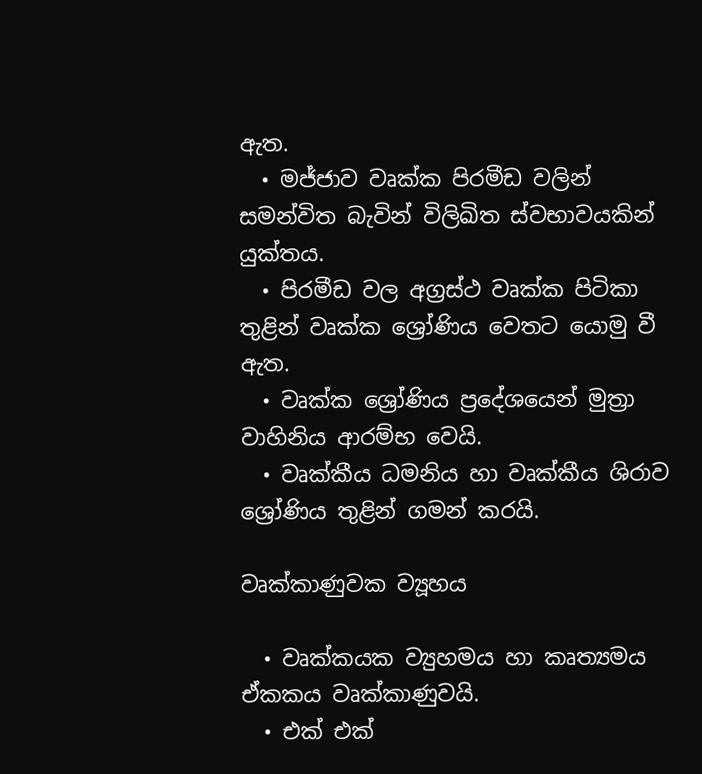ඇත.
  • මජ්ජාව වෘක්ක පිරමීඩ වලින් සමන්විත බැවින් විලිඛිත ස්වභාවයකින් යුක්තය.
  • පිරමීඩ වල අග්‍රස්ථ වෘක්ක පිටිකා තුළින් වෘක්ක ශ්‍රෝණිය වෙතට යොමු වී ඇත.
  • වෘක්ක ශ්‍රෝණිය ප්‍රදේශයෙන් මුත්‍රා වාහිනිය ආරම්භ වෙයි.
  • වෘක්කීය ධමනිය හා වෘක්කීය ශිරාව ශ්‍රෝණිය තුළින් ගමන් කරයි.

වෘක්කාණුවක ව්‍යූහය

  • වෘක්කයක ව්‍යුහමය හා කෘත්‍යමය ඒකකය වෘක්කාණුවයි.
  • එක් එක්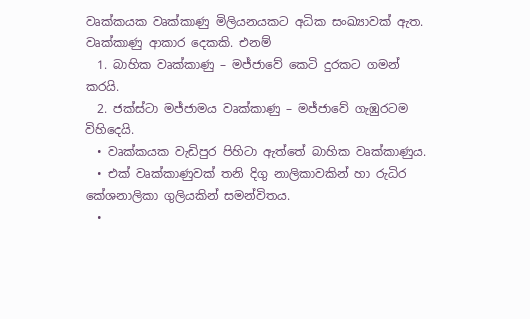වෘක්කයක වෘක්කාණු මිලියනයකට අධික සංඛ්‍යාවක් ඇත. වෘක්කාණු ආකාර දෙකකි. එනම්
  1. බාහික වෘක්කාණු – මජ්ජාවේ කෙටි දුරකට ගමන් කරයි.
  2. ජක්ස්ටා මජ්ජාමය වෘක්කාණු – මජ්ජාවේ ගැඹුරටම විහිදෙයි.
  • වෘක්කයක වැඩිපුර පිහිටා ඇත්තේ බාහික වෘක්කාණුය.
  • එක් වෘක්කාණුවක් තනි දිගු නාලිකාවකින් හා රුධිර කේශනාලිකා ගුලියකින් සමන්විතය.
  •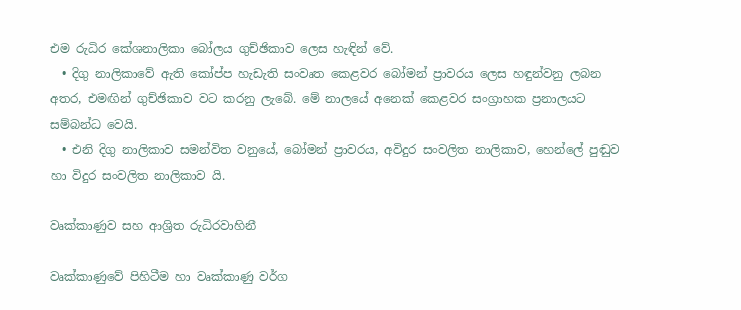එම රුධිර කේශනාලිකා බෝලය ගුච්ඡිකාව ලෙස හැඳින් වේ.
  • දිගු නාලිකාවේ ඇති කෝප්ප හැඩැති සංවෘත කෙළවර බෝමන් ප්‍රාවරය ලෙස හඳුන්වනු ලබන අතර, එමඟින් ගුච්ඡිකාව වට කරනු ලැබේ. මේ නාලයේ අනෙක් කෙළවර සංග්‍රාහක ප්‍රනාලයට සම්බන්ධ වෙයි.
  • එනි දිගු නාලිකාව සමන්විත වනුයේ, බෝමන් ප්‍රාවරය, අවිදුර සංවලිත නාලිකාව, හෙන්ලේ පුඬුව හා විදුර සංවලිත නාලිකාව යි.

වෘක්කාණුව සහ ආශ්‍රිත රුධිරවාහිනී

වෘක්කාණුවේ පිහිටීම හා වෘක්කාණු වර්ග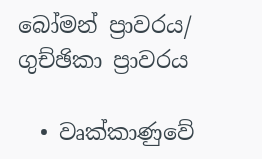බෝමන් ප්‍රාවරය/ ගුච්ඡිකා ප්‍රාවරය

  • වෘක්කාණුවේ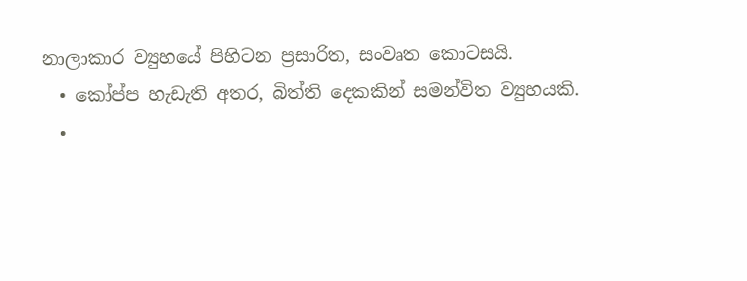නාලාකාර ව්‍යුහයේ පිහිටන ප්‍රසාරිත, සංවෘත කොටසයි.
  • කෝප්ප හැඩැති අතර, බිත්ති දෙකකින් සමන්විත ව්‍යුහයකි.
  •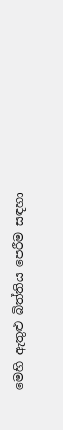මෙහි ඇතුළු බිත්තිය පෙරීම සඳහා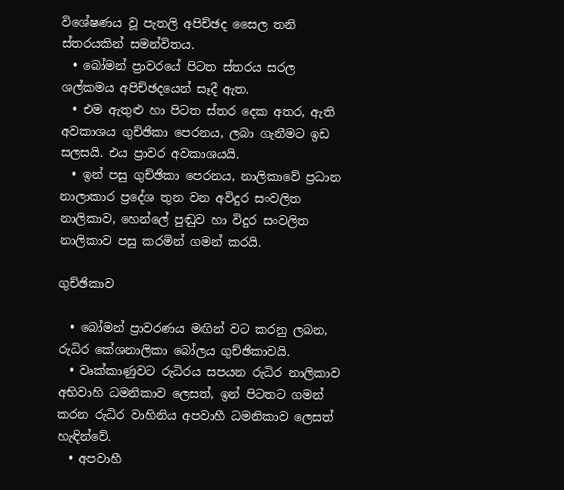විශේෂණය වූ පැතලි අපිච්ඡද සෛල තනි ස්තරයකින් සමන්විතය.
  • බෝමන් ප්‍රාවරයේ පිටත ස්තරය සරල ශල්කමය අපිච්ඡදයෙන් සෑදී ඇත.
  • එම ඇතුළු හා පිටත ස්තර දෙක අතර, ඇති අවකාශය ගුච්ඡිකා පෙරනය, ලබා ගැනීමට ඉඩ සලසයි. එය ප්‍රාවර අවකාශයයි.
  • ඉන් පසු ගුච්ඡිකා පෙරනය, නාලිකාවේ ප්‍රධාන නාලාකාර ප්‍රදේශ තුන වන අවිදුර සංවලිත නාලිකාව, හෙන්ලේ පුඬුව හා විදුර සංවලිත නාලිකාව පසු කරමින් ගමන් කරයි.

ගුච්ඡිකාව

  • බෝමන් ප්‍රාවරණය මඟින් වට කරනු ලබන, රුධිර කේශනාලිකා බෝලය ගුච්ඡිකාවයි.
  • වෘක්කාණුවට රුධිරය සපයන රුධිර නාලිකාව අභිවාහි ධමනිකාව ලෙසත්, ඉන් පිටතට ගමන් කරන රුධිර වාහිනිය අපවාහී ධමනිකාව ලෙසත් හැඳින්වේ.
  • අපවාහී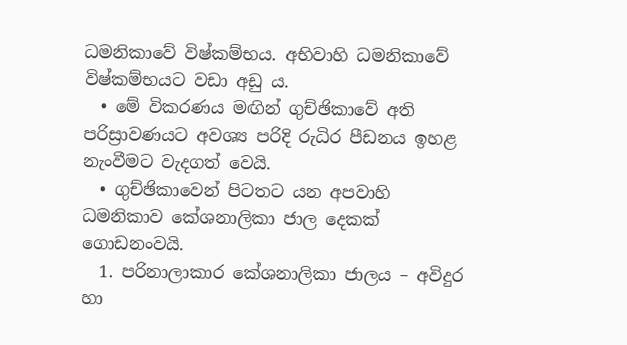ධමනිකාවේ විෂ්කම්භය. අභිවාහි ධමනිකාවේ විෂ්කම්භයට වඩා අඩු ය.
  • මේ විකරණය මඟින් ගුච්ඡිකාවේ අති පරිස්‍රාවණයට අවශ්‍ය පරිදි රුධිර පීඩනය ඉහළ නැංවීමට වැදගත් වෙයි.
  • ගුච්ඡිකාවෙන් පිටතට යන අපවාහි ධමනිකාව කේශනාලිකා ජාල දෙකක් ගොඩනංවයි.
  1. පරිනාලාකාර කේශනාලිකා ජාලය – අවිදුර හා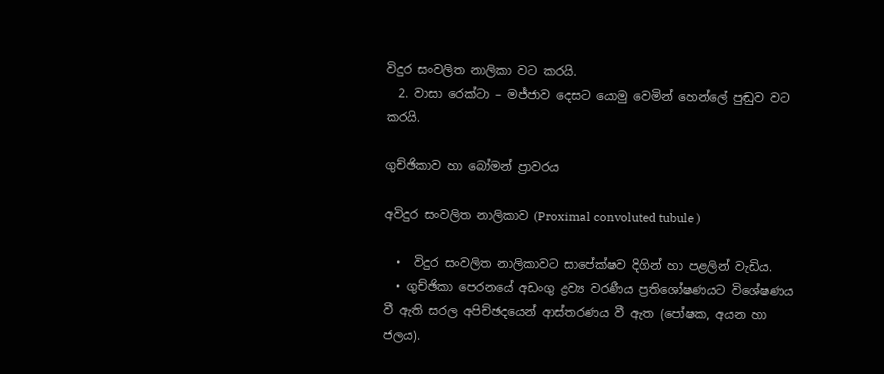විදුර සංවලිත නාලිකා වට කරයි.
  2. වාසා රෙක්ටා – මජ්ජාව දෙසට යොමු වෙමින් හෙන්ලේ පුඬුව වට කරයි.

ගුච්ඡිකාව හා බෝමන් ප්‍රාවරය

අවිදුර සංවලිත නාලිකාව (Proximal convoluted tubule )

  •  විදුර සංවලිත නාලිකාවට සාපේක්ෂව දිගින් හා පළලින් වැඩිය.
  • ගුච්ඡිකා පෙරනයේ අඩංගු ද්‍රව්‍ය වරණීය ප්‍රතිශෝෂණයට විශේෂණය වී ඇති සරල අපිච්ඡදයෙන් ආස්තරණය වී ඇත (පෝෂක, අයන හා ජලය).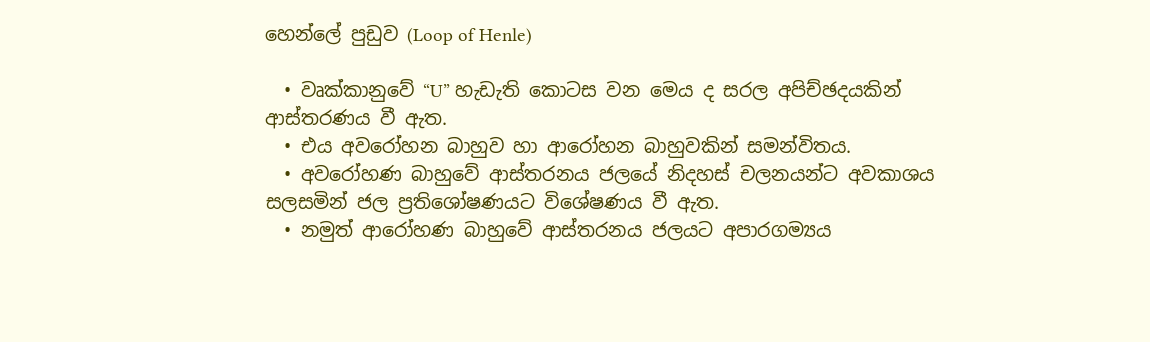හෙන්ලේ පුඩුව (Loop of Henle)

  • වෘක්කානුවේ “U” හැඩැති කොටස වන මෙය ද සරල අපිච්ඡදයකින් ආස්තරණය වී ඇත.
  • එය අවරෝහන බාහුව හා ආරෝහන බාහුවකින් සමන්විතය.
  • අවරෝහණ බාහුවේ ආස්තරනය ජලයේ නිදහස් චලනයන්ට අවකාශය සලසමින් ජල ප්‍රතිශෝෂණයට විශේෂණය වී ඇත.
  • නමුත් ආරෝහණ බාහුවේ ආස්තරනය ජලයට අපාරගම්‍යය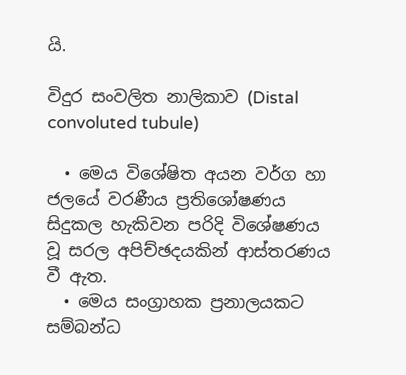යි.

විදුර සංවලිත නාලිකාව (Distal convoluted tubule)

  • මෙය විශේෂිත අයන වර්ග හා ජලයේ වරණීය ප්‍රතිශෝෂණය සිදුකල හැකිවන පරිදි විශේෂණය වූ සරල අපිච්ඡදයකින් ආස්තරණය වී ඇත.
  • මෙය සංග්‍රාහක ප්‍රනාලයකට සම්බන්ධ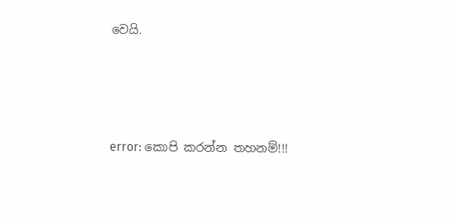වෙයි.




error: කොපි කරන්න තහනම්!!!